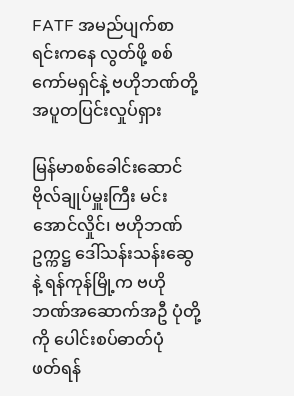FATF အမည်ပျက်စာရင်းကနေ လွတ်ဖို့ စစ်ကော်မရှင်နဲ့ ဗဟိုဘဏ်တို့ အပူတပြင်းလှုပ်ရှား

မြန်မာစစ်ခေါင်းဆောင် ဗိုလ်ချုပ်မှူးကြီး မင်းအောင်လှိုင်၊ ဗဟိုဘဏ်ဥက္ကဋ္ဌ ဒေါ်သန်းသန်းဆွေနဲ့ ရန်ကုန်မြို့က ဗဟိုဘဏ်အဆောက်အဦ ပုံတို့ကို ပေါင်းစပ်ဓာတ်ပုံ
ဖတ်ရန်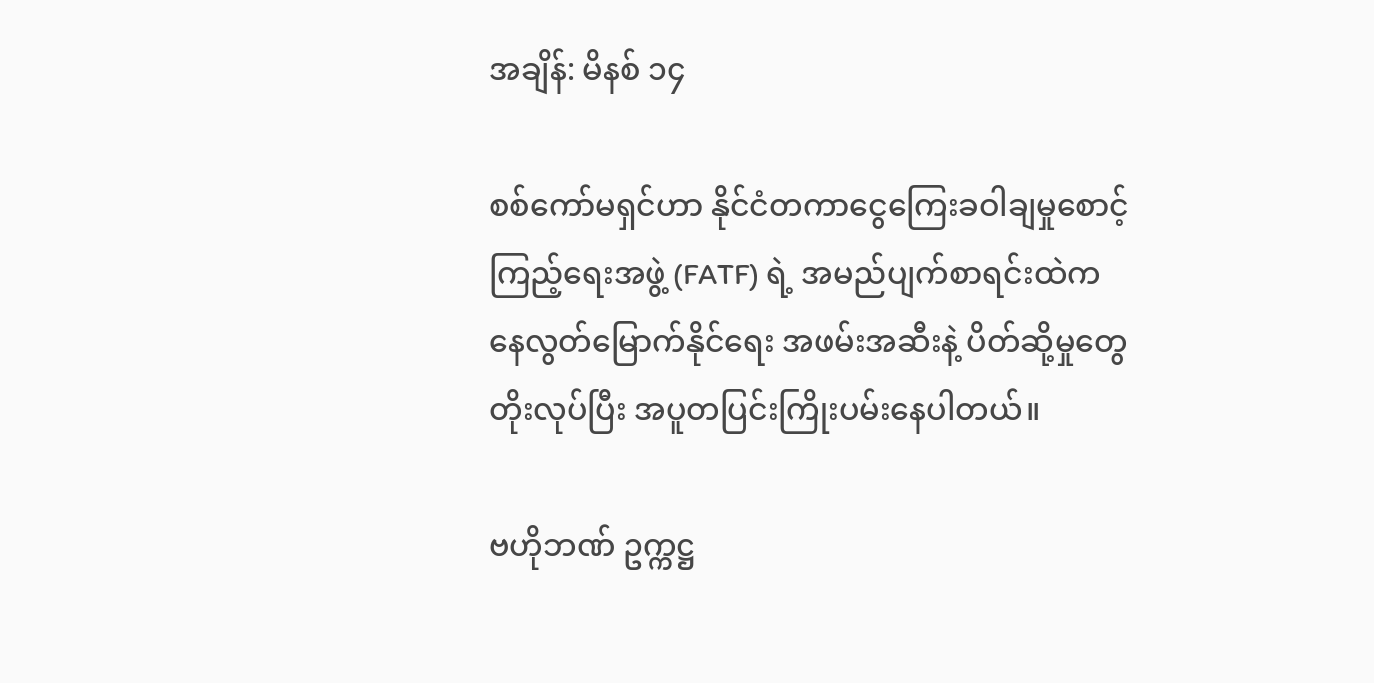အချိန်: မိနစ် ၁၄

စစ်ကော်မရှင်ဟာ နိုင်ငံတကာငွေကြေးခဝါချမှုစောင့်ကြည့်ရေးအဖွဲ့ (FATF) ရဲ့ အမည်ပျက်စာရင်းထဲကနေလွတ်မြောက်နိုင်ရေး အဖမ်းအဆီးနဲ့ ပိတ်ဆို့မှုတွေ တိုးလုပ်ပြီး အပူတပြင်းကြိုးပမ်းနေပါတယ်။

ဗဟိုဘဏ် ဥက္ကဋ္ဌ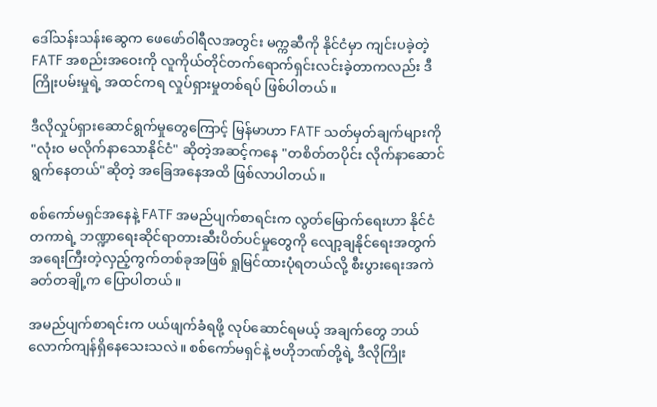ဒေါ်သန်းသန်းဆွေက ဖေဖော်ဝါရီလအတွင်း မက္ကဆီကို နိုင်ငံမှာ ကျင်းပခဲ့တဲ့ FATF အစည်းအဝေးကို လူကိုယ်တိုင်တက်ရောက်ရှင်းလင်းခဲ့တာကလည်း ဒီကြိုးပမ်းမှုရဲ့ အထင်ကရ လှုပ်ရှားမှုတစ်ရပ် ဖြစ်ပါတယ်။

ဒီလိုလှုပ်ရှားဆောင်ရွက်မှုတွေကြောင့် မြန်မာဟာ FATF သတ်မှတ်ချက်များကို "လုံးဝ မလိုက်နာသောနိုင်ငံ" ဆိုတဲ့အဆင့်ကနေ "တစိတ်တပိုင်း လိုက်နာဆောင်ရွက်နေတယ်"ဆိုတဲ့ အခြေအနေအထိ ဖြစ်လာပါတယ်။

စစ်ကော်မရှင်အနေနဲ့ FATF အမည်ပျက်စာရင်းက လွတ်မြောက်ရေးဟာ နိုင်ငံတကာရဲ့ ဘဏ္ဍာရေးဆိုင်ရာတားဆီးပိတ်ပင်မှုတွေကို လျော့ချနိုင်ရေးအတွက် အရေးကြီးတဲ့လှည့်ကွက်တစ်ခုအဖြစ် ရှုမြင်ထားပုံရတယ်လို့ စီးပွားရေးအကဲခတ်တချို့က ပြောပါတယ်။

အမည်ပျက်စာရင်းက ပယ်ဖျက်ခံရဖို့ လုပ်ဆောင်ရမယ့် အချက်တွေ ဘယ်လောက်ကျန်ရှိနေသေးသလဲ။ စစ်ကော်မရှင်နဲ့ ဗဟိုဘဏ်တို့ရဲ့ ဒီလိုကြိုး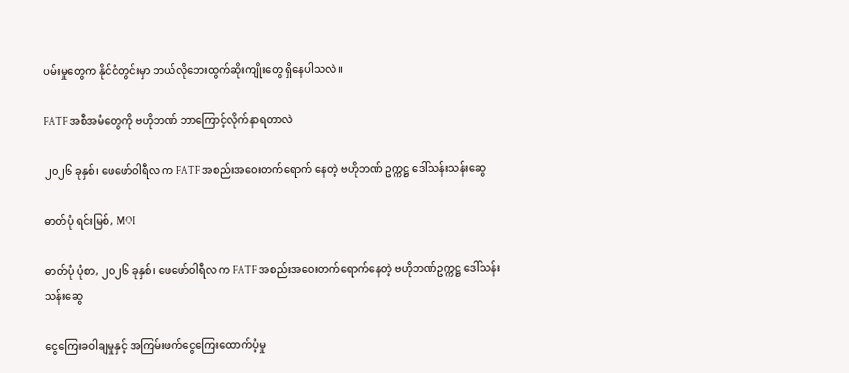ပမ်းမှုတွေက နိုင်ငံတွင်းမှာ ဘယ်လိုဘေးထွက်ဆိုးကျိုးတွေ ရှိနေပါသလဲ။

FATF အစီအမံတွေကို ဗဟိုဘဏ် ဘာကြောင့်လိုက်နာရတာလဲ

၂၀၂၆ ခုနှစ်၊ ဖေဖော်ဝါရီလ က FATF အစည်းအဝေးတက်ရောက် နေတဲ့ ဗဟိုဘဏ် ဥက္ကဋ္ဌ ဒေါ်သန်းသန်းဆွေ

ဓာတ်ပုံ ရင်းမြစ်, MOI

ဓာတ်ပုံ ပုံစာ, ၂၀၂၆ ခုနှစ်၊ ဖေဖော်ဝါရီလ က FATF အစည်းအဝေးတက်ရောက်နေတဲ့ ဗဟိုဘဏ်ဥက္ကဋ္ဌ ဒေါ်သန်းသန်းဆွေ

ငွေကြေးခဝါချမှုနှင့် အကြမ်းဖက်ငွေကြေးထောက်ပံ့မှု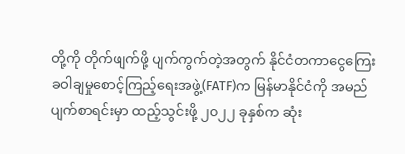တို့ကို တိုက်ဖျက်ဖို့ ပျက်ကွက်တဲ့အတွက် နိုင်ငံတကာငွေကြေးခဝါချမှုစောင့်ကြည့်ရေးအဖွဲ့(FATF)က မြန်မာနိုင်ငံကို အမည်ပျက်စာရင်းမှာ ထည့်သွင်းဖို့ ၂၀၂၂ ခုနှစ်က ဆုံး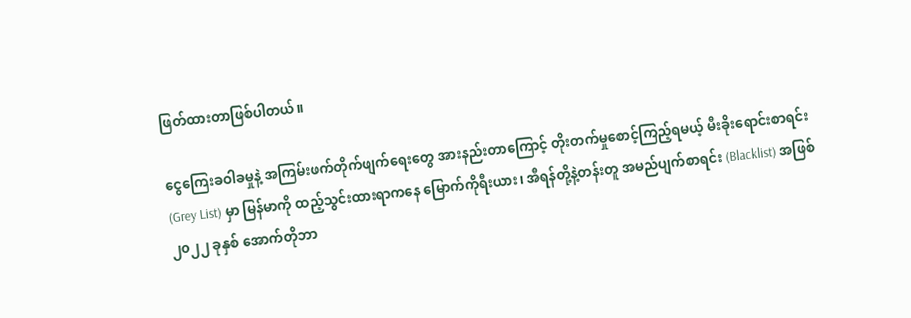ဖြတ်ထားတာဖြစ်ပါတယ်။

ငွေကြေးခဝါခမှုနဲ့ အကြမ်းဖက်တိုက်ဖျက်ရေးတွေ အားနည်းတာကြောင့် တိုးတက်မှုစောင့်ကြည့်ရမယ့် မီးခိုးရောင်းစာရင်း(Grey List) မှာ မြန်မာကို ထည့်သွင်းထားရာကနေ မြောက်ကိုရီးယား၊ အီရန်တို့နဲ့တန်းတူ အမည်ပျက်စာရင်း (Blacklist) အဖြစ် ၂၀၂၂ ခုနှစ် အောက်တိုဘာ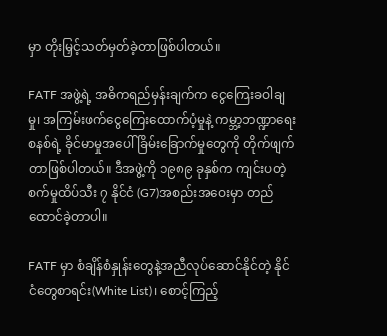မှာ တိုးမြှင့်သတ်မှတ်ခဲ့တာဖြစ်ပါတယ်။

FATF အဖွဲ့ရဲ့ အဓိကရည်မှန်းချက်က ငွေကြေးခဝါချမှု၊ အကြမ်းဖက်ငွေကြေးထောက်ပံ့မှုနဲ့ ကမ္ဘာ့ဘဏ္ဍာရေးစနစ်ရဲ့ ခိုင်မာမှုအပေါ် ခြိမ်းခြောက်မှုတွေကို တိုက်ဖျက်တာဖြစ်ပါတယ်။ ဒီအဖွဲ့ကို ၁၉၈၉ ခုနှစ်က ကျင်းပတဲ့ စက်မှုထိပ်သီး ၇ နိုင်ငံ (G7)အစည်းအဝေးမှာ တည်ထောင်ခဲ့တာပါ။

FATF မှာ စံချိန်စံနှုန်းတွေနဲ့အညီလုပ်ဆောင်နိုင်တဲ့ နိုင်ငံတွေစာရင်း(White List)၊ စောင့်ကြည့်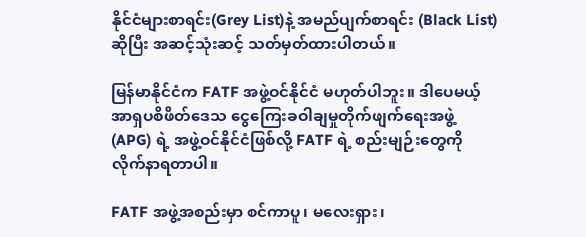နိုင်ငံများစာရင်း(Grey List)နဲ့ အမည်ပျက်စာရင်း (Black List) ဆိုပြီး အဆင့်သုံးဆင့် သတ်မှတ်ထားပါတယ်။

မြန်မာနိုင်ငံက FATF အဖွဲ့ဝင်နိုင်ငံ မဟုတ်ပါဘူး။ ဒါပေမယ့် အာရှပစိဖိတ်ဒေသ ငွေကြေးခဝါချမှုတိုက်ဖျက်ရေးအဖွဲ့ (APG) ရဲ့ အဖွဲ့ဝင်နိုင်ငံဖြစ်လို့ FATF ရဲ့ စည်းမျဉ်းတွေကို လိုက်နာရတာပါ။

FATF အဖွဲ့အစည်းမှာ စင်ကာပူ၊ မလေးရှား၊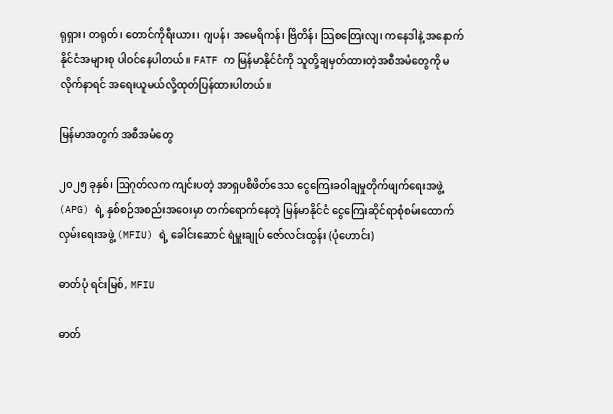ရုရှား၊ တရုတ်၊ တောင်ကိုရီးယား၊ ဂျပန်၊ အမေရိကန်၊ ဗြိတိန်၊ သြစတြေးလျ၊ ကနေဒါနဲ့ အနောက်နိုင်ငံအများစု ပါဝင်နေပါတယ်။ FATF က မြန်မာနိုင်ငံကို သူတို့ချမှတ်ထားတဲ့အစီအမံတွေကို မလိုက်နာရင် အရေးယူမယ်လို့ထုတ်ပြန်ထားပါတယ်။

မြန်မာအတွက် အစီအမံတွေ

၂၀၂၅ ခုနှစ်၊ ဩဂုတ်လက ကျင်းပတဲ့ အာရှပစိဖိတ်ဒေသ ငွေကြေးခဝါချမှုတိုက်ဖျက်ရေးအဖွဲ့ (APG) ရဲ့ နှစ်စဉ်အစည်းအဝေးမှာ တက်ရောက်နေတဲ့ မြန်မာနိုင်ငံ ငွေကြေးဆိုင်ရာစုံစမ်းထောက်လှမ်းရေးအဖွဲ့ (MFIU) ရဲ့ ခေါင်းဆောင် ရဲမှူးချုပ် ဇော်လင်းထွန်း (ပုံဟောင်း)

ဓာတ်ပုံ ရင်းမြစ်, MFIU

ဓာတ်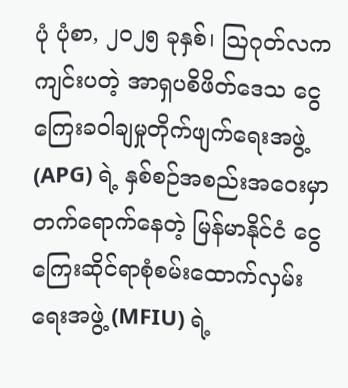ပုံ ပုံစာ, ၂၀၂၅ ခုနှစ်၊ ဩဂုတ်လက ကျင်းပတဲ့ အာရှပစိဖိတ်ဒေသ ငွေကြေးခဝါချမှုတိုက်ဖျက်ရေးအဖွဲ့ (APG) ရဲ့ နှစ်စဉ်အစည်းအဝေးမှာ တက်ရောက်နေတဲ့ မြန်မာနိုင်ငံ ငွေကြေးဆိုင်ရာစုံစမ်းထောက်လှမ်းရေးအဖွဲ့ (MFIU) ရဲ့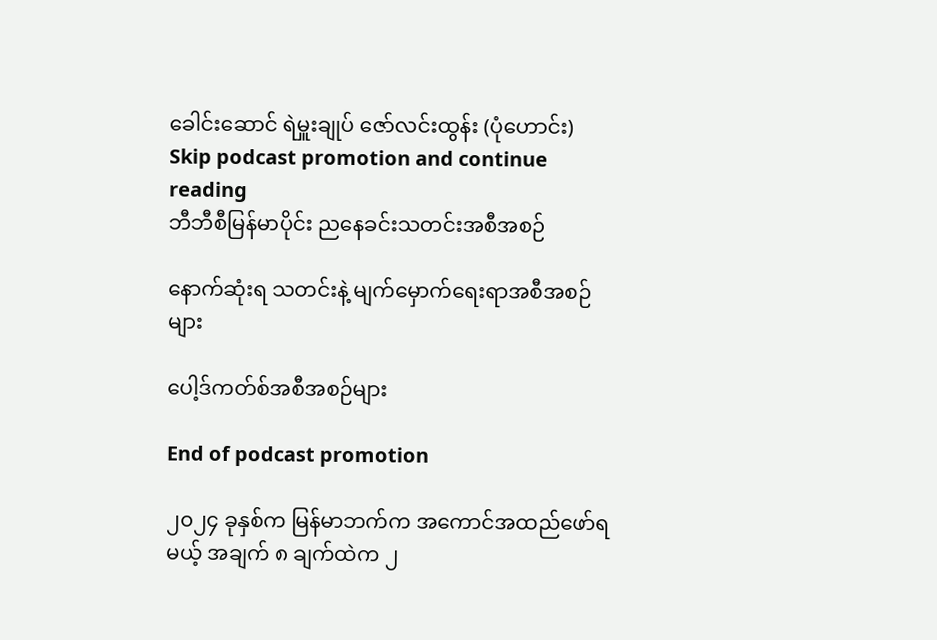ခေါင်းဆောင် ရဲမှူးချုပ် ဇော်လင်းထွန်း (ပုံဟောင်း)
Skip podcast promotion and continue reading
ဘီဘီစီမြန်မာပိုင်း ညနေခင်းသတင်းအစီအစဉ်

နောက်ဆုံးရ သတင်းနဲ့ မျက်မှောက်ရေးရာအစီအစဉ်များ

ပေါ့ဒ်ကတ်စ်အစီအစဉ်များ

End of podcast promotion

၂၀၂၄ ခုနှစ်က မြန်မာဘက်က အကောင်အထည်ဖော်ရမယ့် အချက် ၈ ချက်ထဲက ၂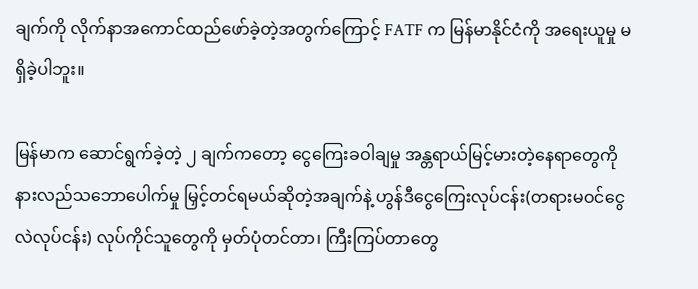ချက်ကို လိုက်နာအကောင်ထည်ဖော်ခဲ့တဲ့အတွက်ကြောင့် FATF က မြန်မာနိုင်ငံကို အရေးယူမှု မရှိခဲ့ပါဘူး။

မြန်မာက ဆောင်ရွက်ခဲ့တဲ့ ၂ ချက်ကတော့ ငွေကြေးခဝါချမှု အန္တရာယ်မြင့်မားတဲ့နေရာတွေကို နားလည်သဘောပေါက်မှု မြှင့်တင်ရမယ်ဆိုတဲ့အချက်နဲ့ ဟွန်ဒီငွေကြေးလုပ်ငန်း(တရားမဝင်ငွေလဲလုပ်ငန်း) လုပ်ကိုင်သူတွေကို မှတ်ပုံတင်တာ၊ ကြီးကြပ်တာတွေ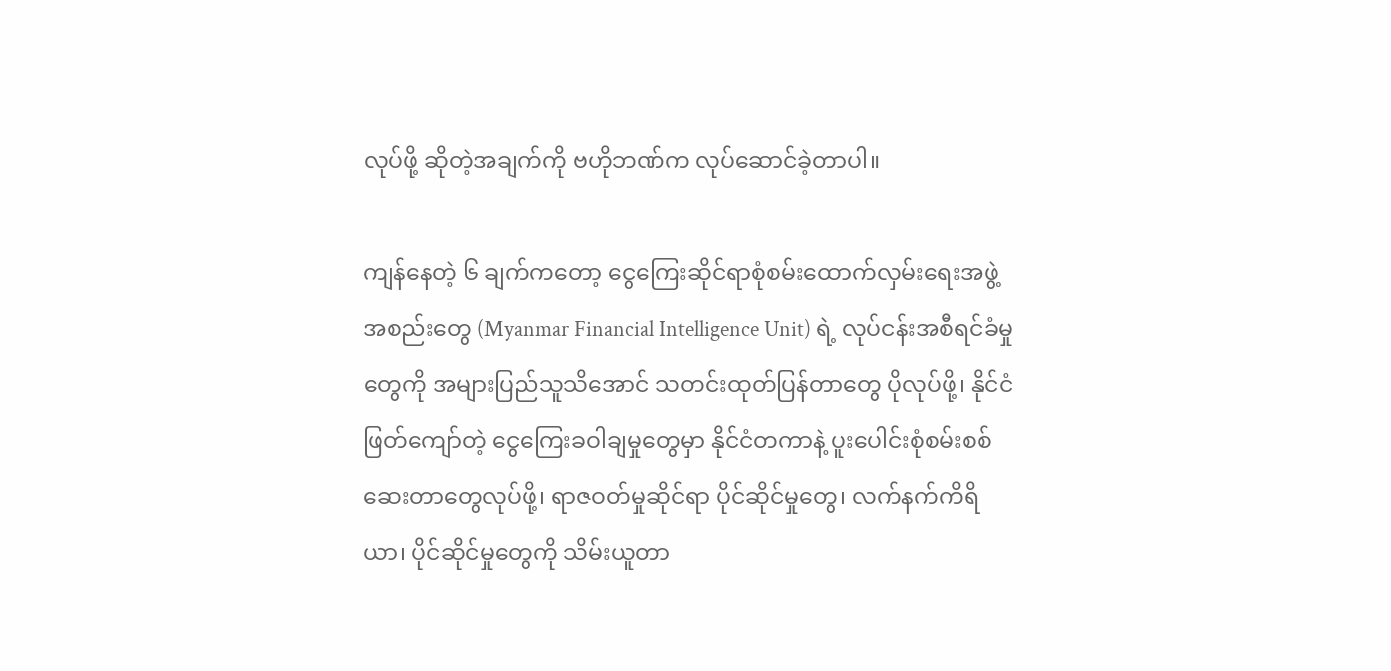လုပ်ဖို့ ဆိုတဲ့အချက်ကို ဗဟိုဘဏ်က လုပ်‌ဆောင်ခဲ့တာပါ။

ကျန်နေတဲ့ ၆ ချက်ကတော့ ငွေကြေးဆိုင်ရာစုံစမ်းထောက်လှမ်းရေးအဖွဲ့အစည်းတွေ (Myanmar Financial Intelligence Unit) ရဲ့ လုပ်ငန်းအစီရင်ခံမှုတွေကို အများပြည်သူသိအောင် သတင်းထုတ်ပြန်တာတွေ ပိုလုပ်ဖို့၊ နိုင်ငံဖြတ်ကျော်တဲ့ ငွေကြေးခဝါချမှုတွေမှာ နိုင်ငံတကာနဲ့ ပူးပေါင်းစုံစမ်းစစ်ဆေးတာတွေလုပ်ဖို့၊ ရာဇဝတ်မှုဆိုင်ရာ ပိုင်ဆိုင်မှုတွေ၊ လက်နက်ကိရိယာ၊ ပိုင်ဆိုင်မှုတွေကို သိမ်းယူတာ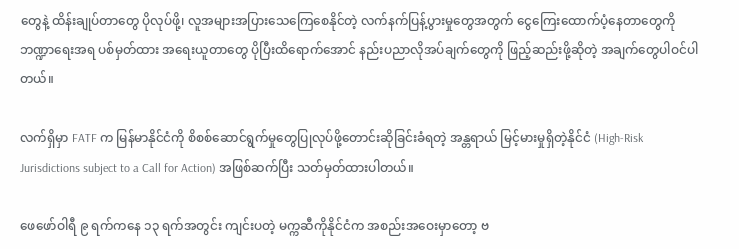တွေနဲ့ ထိန်းချုပ်တာတွေ ပိုလုပ်ဖို့၊ လူအများအပြားသေကြေစေနိုင်တဲ့ လက်နက်ပြန့်ပွားမှုတွေအတွက် ငွေကြေးထောက်ပံ့နေတာတွေကို ဘဏ္ဍာရေးအရ ပစ်မှတ်ထား အရေးယူတာတွေ ပိုပြီးထိရောက်အောင် နည်းပညာလိုအပ်ချက်တွေကို ဖြည့်ဆည်းဖို့ဆိုတဲ့ အချက်တွေပါဝင်ပါတယ်။

လက်ရှိမှာ FATF က မြန်မာနိုင်ငံကို စိစစ်ဆောင်ရွက်မှုတွေပြုလုပ်ဖို့တောင်းဆိုခြင်းခံရတဲ့ အန္တရာယ် မြင့်မားမှုရှိတဲ့နိုင်ငံ (High-Risk Jurisdictions subject to a Call for Action) အဖြစ်ဆက်ပြီး သတ်မှတ်ထားပါတယ်။

ဖေဖော်ဝါရီ ၉ ရက်ကနေ ၁၃ ရက်အတွင်း ကျင်းပတဲ့ မက္ကဆီကိုနိုင်ငံက အစည်းအဝေးမှာတော့ ဗ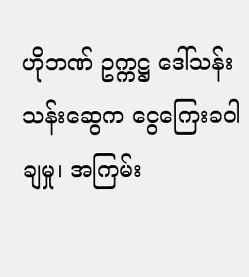ဟိုဘဏ် ဥက္ကဋ္ဌ ဒေါ်သန်းသန်းဆွေက ငွေကြေးခဝါချမှု၊ အကြမ်း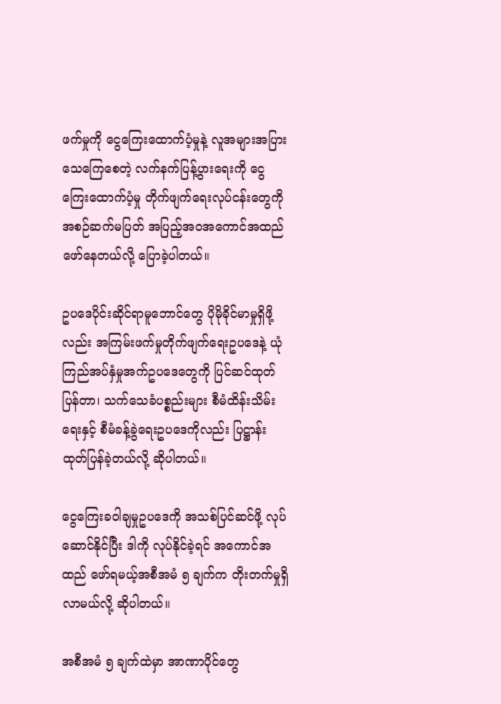ဖက်မှုကို ငွေကြေးထောက်ပံ့မှုနဲ့ လူအများအပြားသေကြေစေတဲ့ လက်နက်ပြန့်ပွားရေးကို ငွေကြေးထောက်ပံ့မှု တိုက်ဖျက်ရေးလုပ်ငန်းတွေကို အစဉ်ဆက်မပြတ် အပြည့်အဝအကောင်အထည်ဖော်နေတယ်လို့ ပြောခဲ့ပါတယ်။

ဥပဒေပိုင်းဆိုင်ရာမူဘောင်တွေ ပိုမိုခိုင်မာမှုရှိဖို့လည်း အကြမ်းဖက်မှုတိုက်ဖျက်ရေးဥပဒေနဲ့ ယုံကြည်အပ်နှံမှုအက်ဥပဒေတွေကို ပြင်ဆင်ထုတ်ပြန်တာ၊ သက်သေခံပစ္စည်းများ စီမံထိန်းသိမ်းရေးနှင့် စီမံခန့်ခွဲရေးဥပဒေကိုလည်း ပြဋ္ဌာန်းထုတ်ပြန်ခဲ့တယ်လို့ ဆိုပါတယ်။

ငွေကြေးခဝါချမှုဥပဒေကို အသစ်ပြင်ဆင်ဖို့ လုပ်ဆောင်နိုင်ပြီး ဒါကို လုပ်နိုင်ခဲ့ရင် အကောင်အထည် ဖော်ရမယ့်အစီအမံ ၅ ချက်က တိုးတက်မှုရှိလာမယ်လို့ ဆိုပါတယ်။

အစီအမံ ၅ ချက်ထဲမှာ အာဏာပိုင်တွေ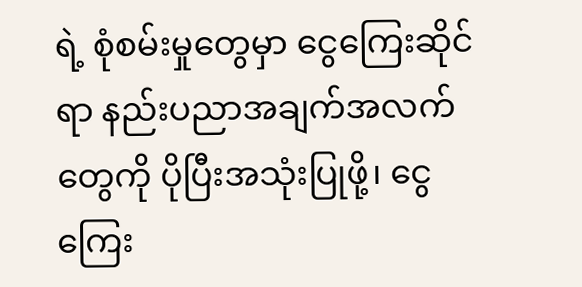ရဲ့ စုံစမ်းမှုတွေမှာ ငွေကြေးဆိုင်ရာ နည်းပညာအချက်အလက်တွေကို ပိုပြီးအသုံးပြုဖို့၊ ငွေကြေး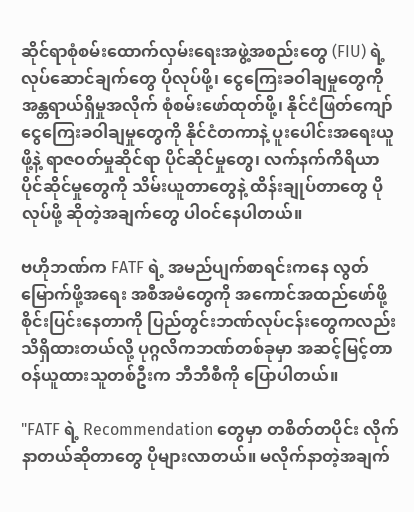ဆိုင်ရာစုံစမ်းထောက်လှမ်းရေးအဖွဲ့အစည်းတွေ (FIU) ရဲ့လုပ်ဆောင်ချက်တွေ ပိုလုပ်ဖို့၊ ငွေကြေးခဝါချမှုတွေကို အန္တရာယ်ရှိမှုအလိုက် စုံစမ်းဖော်ထုတ်ဖို့၊ နိုင်ငံဖြတ်ကျော် ငွေကြေးခဝါချမှုတွေကို နိုင်ငံတကာနဲ့ ပူးပေါင်းအရေးယူဖို့နဲ့ ရာဇဝတ်မှုဆိုင်ရာ ပိုင်ဆိုင်မှုတွေ၊ လက်နက်ကိရိယာပိုင်ဆိုင်မှုတွေကို သိမ်းယူတာတွေနဲ့ ထိန်းချုပ်တာတွေ ပိုလုပ်ဖို့ ဆိုတဲ့အချက်တွေ ပါဝင်နေပါတယ်။

ဗဟိုဘဏ်က FATF ရဲ့ အမည်ပျက်စာရင်းကနေ လွတ်မြောက်ဖို့အရေး အစီအမံတွေကို အကောင်အထည်ဖော်ဖို့ စိုင်းပြင်းနေတာကို ပြည်တွင်းဘဏ်လုပ်ငန်းတွေကလည်း သိရှိထားတယ်လို့ ပုဂ္ဂလိကဘဏ်တစ်ခုမှာ အဆင့်မြင့်တာဝန်ယူထားသူတစ်ဦးက ဘီဘီစီကို ပြောပါတယ်။

"FATF ရဲ့ Recommendation တွေမှာ တစိတ်တပိုင်း လိုက်နာတယ်ဆိုတာတွေ ပိုများလာတယ်။ မလိုက်နာတဲ့အချက်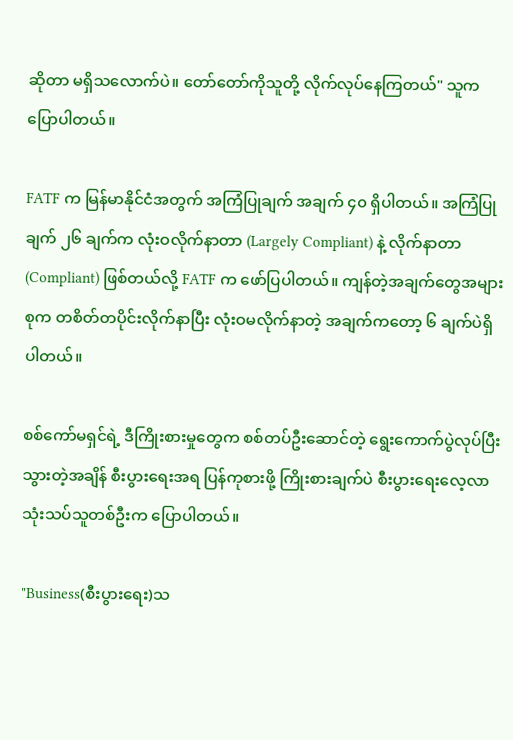ဆိုတာ မရှိသလောက်ပဲ။ တော်တော်ကိုသူတို့ လိုက်လုပ်နေကြတယ်" သူက ပြောပါတယ်။

FATF က မြန်မာနိုင်ငံအတွက် အကြံပြုချက် အချက် ၄၀ ရှိပါတယ်။ အကြံပြုချက် ၂၆ ချက်က လုံးဝလိုက်နာတာ (Largely Compliant) နဲ့ လိုက်နာတာ (Compliant) ဖြစ်တယ်လို့ FATF က ဖော်ပြပါတယ်။ ကျန်တဲ့အချက်တွေအများစုက တစိတ်တပိုင်းလိုက်နာပြီး လုံးဝမလိုက်နာတဲ့ အချက်ကတော့ ၆ ချက်ပဲရှိပါတယ်။

စစ်ကော်မရှင်ရဲ့ ဒီကြိုးစားမှုတွေက စစ်တပ်ဦးဆောင်တဲ့ ရွေးကောက်ပွဲလုပ်ပြီးသွားတဲ့အချိန် စီးပွားရေးအရ ပြန်ကုစားဖို့ ကြိုးစားချက်ပဲ စီးပွားရေးလေ့လာသုံးသပ်သူတစ်ဦးက ပြောပါတယ်။

"Business(စီးပွားရေး)သ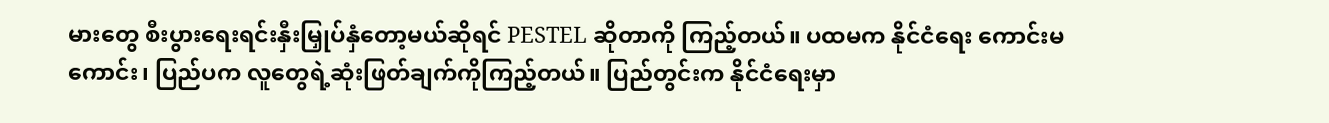မားတွေ စီးပွားရေးရင်းနှီးမြှုပ်နှံတော့မယ်ဆိုရင် PESTEL ဆိုတာကို ကြည့်တယ်။ ပထမက နိုင်ငံရေး ကောင်းမကောင်း၊ ပြည်ပက လူတွေရဲ့ဆုံးဖြတ်ချက်ကိုကြည့်တယ်။ ပြည်တွင်းက နိုင်ငံရေးမှာ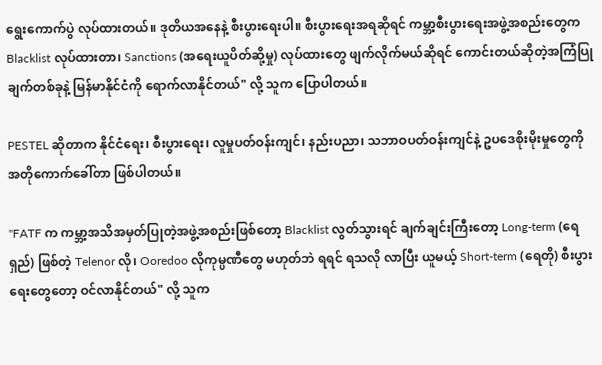ရွေးကောက်ပွဲ လုပ်ထားတယ်။ ဒုတိယအနေနဲ့ စီးပွားရေးပါ။ စီးပွားရေးအရဆိုရင် ကမ္ဘာ့စီးပွားရေးအဖွဲ့အစည်းတွေက Blacklist လုပ်ထားတာ၊ Sanctions (အရေးယူပိတ်ဆို့မှု) လုပ်ထားတွေ ဖျက်လိုက်မယ်ဆိုရင် ကောင်းတယ်ဆိုတဲ့အကြံပြုချက်တစ်ခုနဲ့ မြန်မာနိုင်ငံကို ရောက်လာနိုင်တယ်" လို့ သူက ပြောပါတယ်။

PESTEL ဆိုတာက နိုင်ငံရေး၊ စီးပွားရေး၊ လူမှုပတ်ဝန်းကျင်၊ နည်းပညာ၊ သဘာဝပတ်ဝန်းကျင်နဲ့ ဥပဒေစိုးမိုးမှုတွေကို အတိုကောက်ခေါ်တာ ဖြစ်ပါတယ်။

"FATF က ကမ္ဘာ့အသိအမှတ်ပြုတဲ့အဖွဲ့အစည်းဖြစ်တော့ Blacklist လွတ်သွားရင် ချက်ချင်းကြီးတော့ Long-term (ရေရှည်) ဖြစ်တဲ့ Telenor လို၊ Ooredoo လိုကုမ္ပဏီတွေ မဟုတ်ဘဲ ရရင် ရသလို လာပြီး ယူမယ့် Short-term (ရေတို) စီးပွားရေးတွေတော့ ဝင်လာနိုင်တယ်" လို့ သူက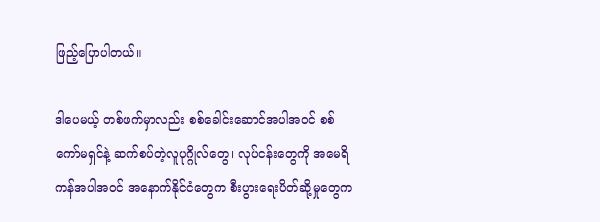ဖြည့်ပြောပါတယ်။

ဒါပေမယ့် တစ်ဖက်မှာလည်း စစ်ခေါင်းဆောင်အပါအဝင် စစ်ကော်မရှင်နဲ့ ဆက်စပ်တဲ့လူပုဂ္ဂိုလ်တွေ၊ လုပ်ငန်းတွေကို အမေရိကန်အပါအဝင် အနောက်နိုင်ငံတွေက စီးပွားရေးပိတ်ဆို့မှုတွေက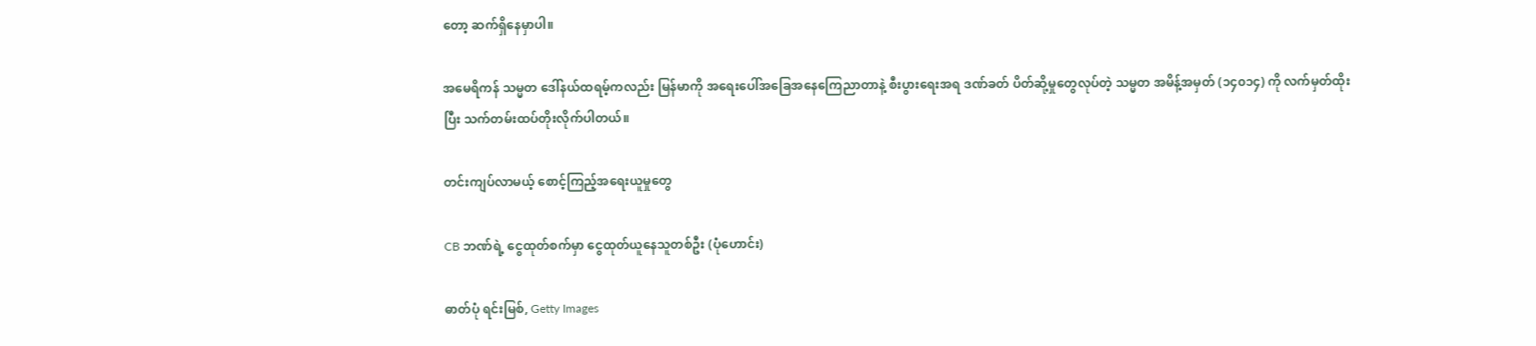တော့ ဆက်ရှိနေမှာပါ။

အမေရိကန် သမ္မတ ဒေါ်နယ်ထရမ့်ကလည်း မြန်မာကို အရေးပေါ်အခြေအနေကြေညာတာနဲ့ စီးပွားရေးအရ ဒဏ်ခတ် ပိတ်ဆို့မှုတွေလုပ်တဲ့ သမ္မတ အမိန့်အမှတ် (၁၄၀၁၄) ကို လက်မှတ်ထိုးပြီး သက်တမ်းထပ်တိုးလိုက်ပါတယ်။

တင်းကျပ်လာမယ့် စောင့်ကြည့်အရေးယူမှုတွေ

CB ဘဏ်ရဲ့ ငွေထုတ်စက်မှာ ငွေထုတ်ယူနေသူတစ်ဦး (ပုံဟောင်း)

ဓာတ်ပုံ ရင်းမြစ်, Getty Images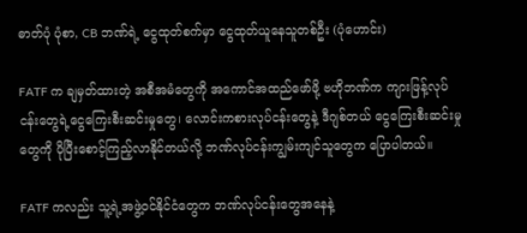ဓာတ်ပုံ ပုံစာ, CB ဘဏ်ရဲ့ ငွေထုတ်စက်မှာ ငွေထုတ်ယူနေသူတစ်ဦး (ပုံဟောင်း)

FATF က ချမှတ်ထားတဲ့ အစီအမံတွေကို အကောင်အထည်ဖော်ဖို့ ဗဟိုဘဏ်က ကျားဖြန့်လုပ်ငန်းတွေရဲ့ငွေကြေးစီးဆင်းမှုတွေ၊ လောင်းကစားလုပ်ငန်းတွေနဲ့ ဒီဂျစ်တယ် ငွေကြေးစီးဆင်းမှုတွေကို ပိုပြီးစောင့်ကြည့်လာနိုင်တယ်လို့ ဘဏ်လုပ်ငန်းကျွမ်းကျင်သူတွေက ပြောပါတယ်။

FATF ကလည်း သူ့ရဲ့အဖွဲ့ဝင်နိုင်ငံတွေက ဘဏ်လုပ်ငန်းတွေအနေနဲ့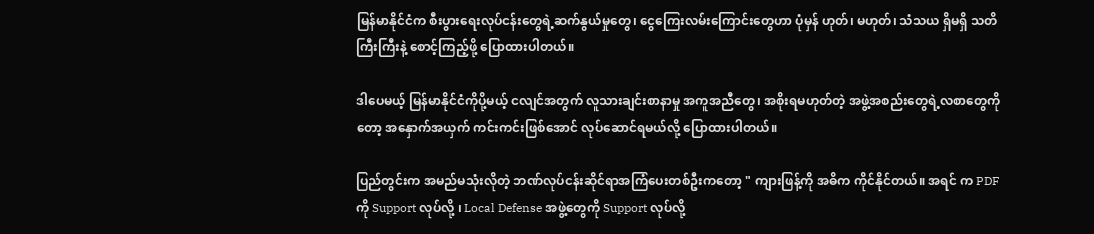မြန်မာနိုင်ငံက စီးပွားရေးလုပ်ငန်းတွေရဲ့ဆက်နွယ်မှုတွေ၊ ငွေကြေးလမ်းကြောင်းတွေဟာ ပုံမှန် ဟုတ်၊ မဟုတ်၊ သံသယ ရှိမရှိ သတိကြီးကြီးနဲ့ စောင့်ကြည့်ဖို့ ပြောထားပါတယ်။

ဒါပေမယ့် မြန်မာနိုင်ငံကိုပို့မယ့် ငလျင်အတွက် လူသားချင်းစာနာမှု အကူအညီတွေ၊ အစိုးရမဟုတ်တဲ့ အဖွဲ့အစည်းတွေရဲ့လစာတွေကိုတော့ အနှောက်အယှက် ကင်းကင်းဖြစ်အောင် လုပ်ဆောင်ရမယ်လို့ ပြောထားပါတယ်။

ပြည်တွင်းက အမည်မသုံးလိုတဲ့ ဘဏ်လုပ်ငန်းဆိုင်ရာအကြံပေးတစ်ဦးကတော့ " ကျားဖြန့်ကို အဓိက ကိုင်နိုင်တယ်။ အရင် က PDF ကို Support လုပ်လို့ ၊ Local Defense အဖွဲ့တွေကို Support လုပ်လို့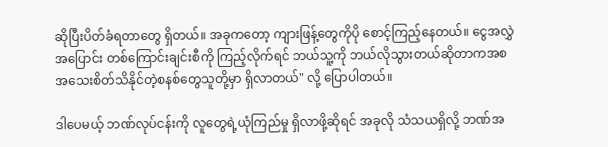ဆိုပြီးပိတ်ခံရတာတွေ ရှိတယ်။ အခုကတော့ ကျားဖြန့်တွေကိုပို စောင့်ကြည့်နေတယ်။ ငွေအလွှဲအပြောင်း တစ်ကြောင်းချင်းစီကို ကြည့်လိုက်ရင် ဘယ်သူ့ကို ဘယ်လိုသွားတယ်ဆိုတာကအစ အသေးစိတ်သိနိုင်တဲ့စနစ်တွေသူတို့မှာ ရှိလာတယ်" လို့ ပြောပါတယ်။

ဒါပေမယ့် ဘဏ်လုပ်ငန်းကို လူတွေရဲ့ယုံကြည်မှု ရှိလာဖို့ဆိုရင် အခုလို သံသယရှိလို့ ဘဏ်အ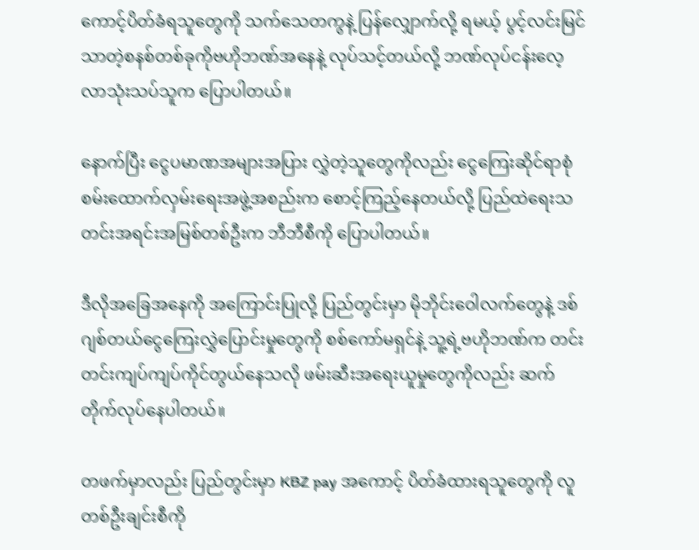ကောင့်ပိတ်ခံရသူတွေကို သက်သေတကွနဲ့ ပြန်လျှောက်လို့ ရမယ့် ပွင့်လင်းမြင်သာတဲ့စနစ်တစ်ခုကိုဗဟိုဘဏ်အနေနဲ့ လုပ်သင့်တယ်လို့ ဘဏ်လုပ်ငန်းလေ့လာသုံးသပ်သူက ပြောပါတယ်။

နောက်ပြီး ငွေပမာဏအများအပြား လွှဲတဲ့သူတွေကိုလည်း ငွေကြေးဆိုင်ရာစုံစမ်းထောက်လှမ်းရေးအဖွဲ့အစည်းက စောင့်ကြည့်နေတယ်လို့ ပြည်ထဲရေးသတင်းအရင်းအမြစ်တစ်ဦးက ဘီဘီစီကို ပြောပါတယ်။

ဒီလိုအခြေအနေကို အကြောင်းပြုလို့ ပြည်တွင်းမှာ မိုဘိုင်းဝေါလက်တွေနဲ့ ဒစ်ဂျစ်တယ်ငွေကြေးလွှဲပြောင်းမှုတွေကို စစ်ကော်မရှင်နဲ့ သူ့ရဲ့ဗဟိုဘဏ်က တင်းတင်းကျပ်ကျပ်ကိုင်တွယ်နေသလို ဖမ်းဆီးအရေးယူမှုတွေကိုလည်း ဆက်တိုက်လုပ်နေပါတယ်။

တဖက်မှာလည်း ပြည်တွင်းမှာ KBZ pay အကောင့် ပိတ်ခံထားရသူတွေကို လူတစ်ဦးချင်းစီကို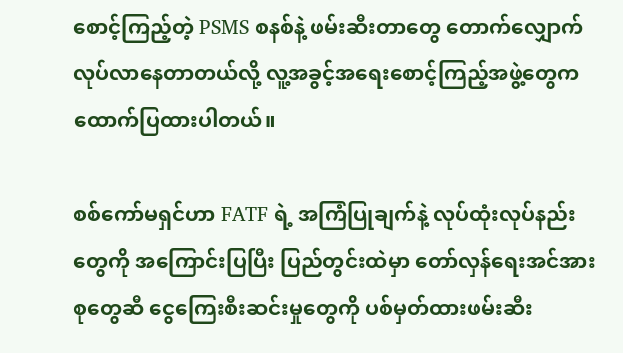စောင့်ကြည့်တဲ့ PSMS စနစ်နဲ့ ဖမ်းဆီးတာတွေ တောက်လျှောက်လုပ်လာနေတာတယ်လို့ လူ့အခွင့်အရေးစောင့်ကြည့်အဖွဲ့တွေက ထောက်ပြထားပါတယ်။

စစ်ကော်မရှင်ဟာ FATF ရဲ့ အကြံပြုချက်နဲ့ လုပ်ထုံးလုပ်နည်းတွေကို အကြောင်းပြပြီး ပြည်တွင်းထဲမှာ တော်လှန်ရေးအင်အားစုတွေဆီ ငွေကြေးစီးဆင်းမှုတွေကို ပစ်မှတ်ထားဖမ်းဆီး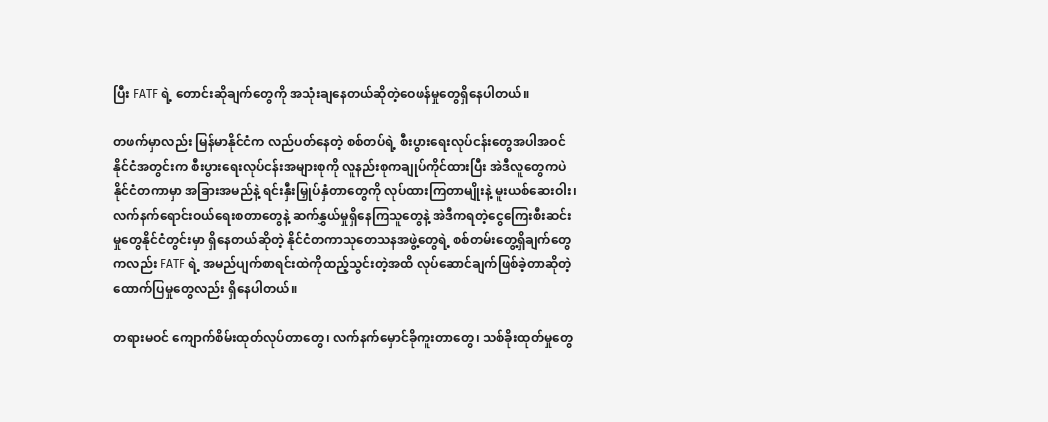ပြီး FATF ရဲ့ တောင်းဆိုချက်တွေကို အသုံးချနေတယ်ဆိုတဲ့ဝေဖန်မှုတွေရှိနေပါတယ်။

တဖက်မှာလည်း မြန်မာနိုင်ငံက လည်ပတ်နေတဲ့ စစ်တပ်ရဲ့ စီးပွားရေးလုပ်ငန်းတွေအပါအဝင် နိုင်ငံအတွင်းက စီးပွားရေးလုပ်ငန်းအများစုကို လူနည်းစုကချုပ်ကိုင်ထားပြီး အဲဒီလူတွေကပဲ နိုင်ငံတကာမှာ အခြားအမည်နဲ့ ရင်းနှီးမြှုပ်နှံတာတွေကို လုပ်ထားကြတာမျိုးနဲ့ မူးယစ်ဆေးဝါး၊ လက်နက်ရောင်းဝယ်ရေးစတာတွေနဲ့ ဆက်နွှယ်မှုရှိနေကြသူတွေနဲ့ အဲဒီကရတဲ့ငွေကြေးစီးဆင်းမှုတွေနိုင်ငံတွင်းမှာ ရှိနေတယ်ဆိုတဲ့ နိုင်ငံတကာသုတေသနအဖွဲ့တွေရဲ့ စစ်တမ်းတွေ့ရှိချက်တွေကလည်း FATF ရဲ့ အမည်ပျက်စာရင်းထဲကိုထည့်သွင်းတဲ့အထိ လုပ်ဆောင်ချက်ဖြစ်ခဲ့တာဆိုတဲ့ ထောက်ပြမှုတွေလည်း ရှိနေပါတယ်။

တရားမဝင် ကျောက်စိမ်းထုတ်လုပ်တာတွေ၊ လက်နက်မှောင်ခိုကူးတာတွေ၊ သစ်ခိုးထုတ်မှုတွေ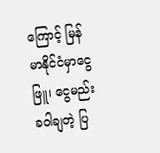ကြောင့် မြန်မာနိုင်ငံမှာငွေဖြူ၊ ငွေမည်းခဝါချတဲ့ ပြ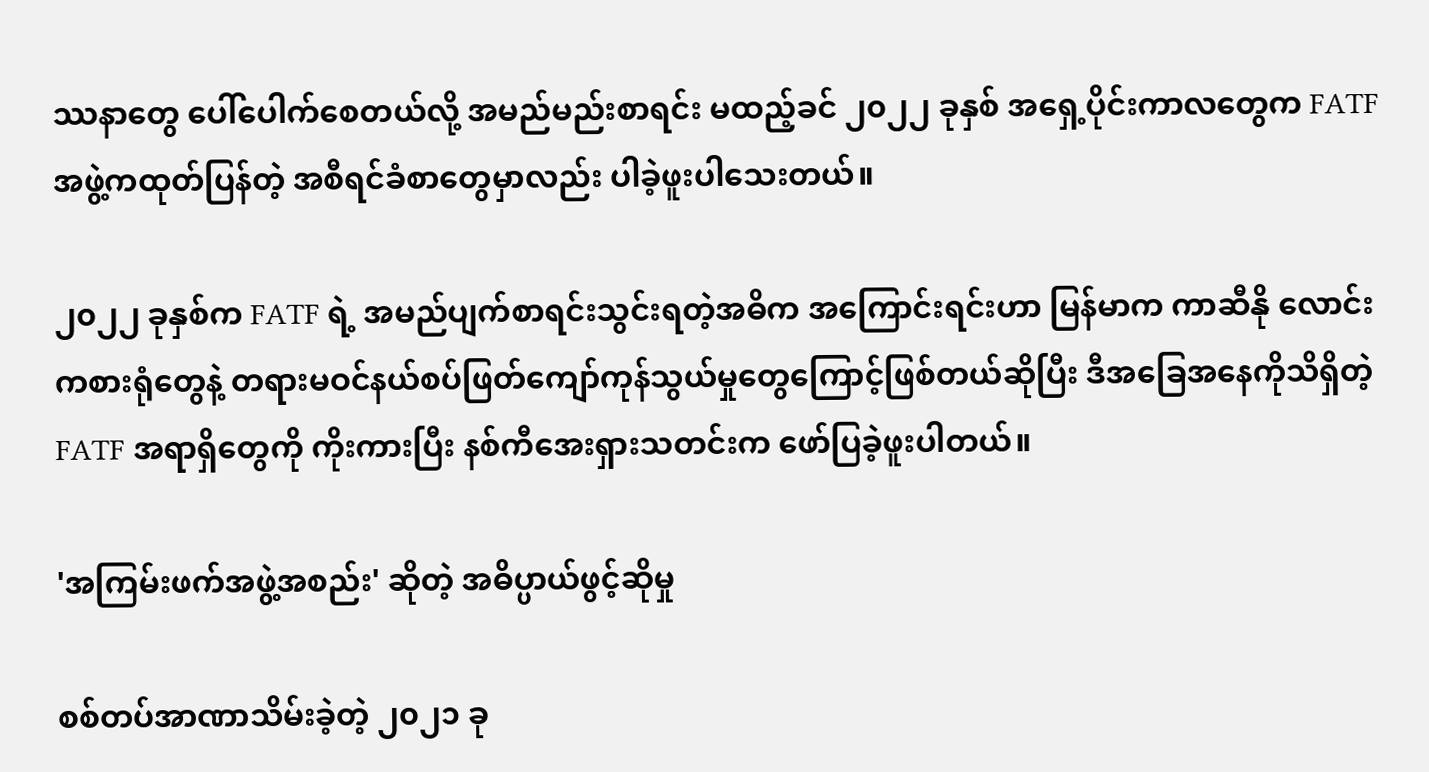ဿနာတွေ ပေါ်ပေါက်စေတယ်လို့ အမည်မည်းစာရင်း မထည့်ခင် ၂၀၂၂ ခုနှစ် အရှေ့ပိုင်းကာလတွေက FATF အဖွဲ့ကထုတ်ပြန်တဲ့ အစီရင်ခံစာတွေမှာလည်း ပါခဲ့ဖူးပါသေးတယ်။

၂၀၂၂ ခုနှစ်က FATF ရဲ့ အမည်ပျက်စာရင်းသွင်းရတဲ့အဓိက အကြောင်းရင်းဟာ မြန်မာက ကာဆီနို လောင်းကစားရုံတွေနဲ့ တရားမဝင်နယ်စပ်ဖြတ်ကျော်ကုန်သွယ်မှုတွေကြောင့်ဖြစ်တယ်ဆိုပြီး ဒီအခြေအနေကိုသိရှိတဲ့ FATF အရာရှိတွေကို ကိုးကားပြီး နစ်ကီအေးရှားသတင်းက ဖော်ပြခဲ့ဖူးပါတယ်။

'အကြမ်းဖက်အဖွဲ့အစည်း' ဆိုတဲ့ အဓိပ္ပာယ်ဖွင့်ဆိုမှု

စစ်တပ်အာဏာသိမ်းခဲ့တဲ့ ၂၀၂၁ ခု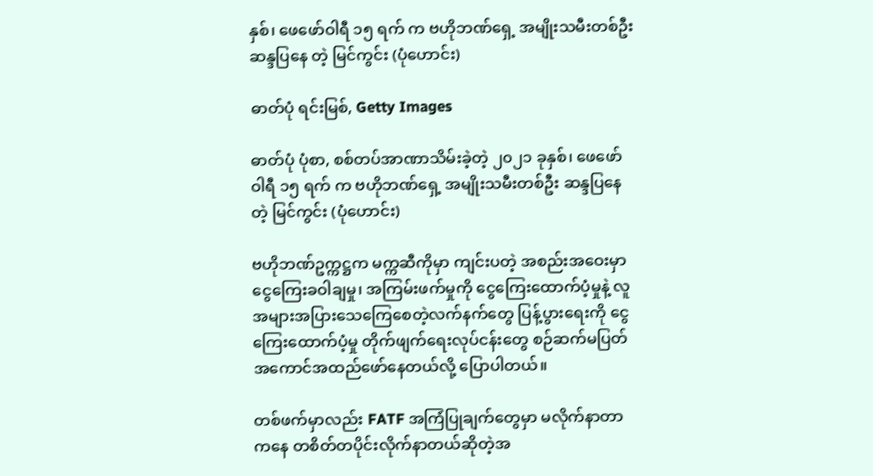နှစ်၊ ဖေဖော်ဝါရီ ၁၅ ရက် က ဗဟိုဘဏ်ရှေ့ အမျိုးသမီးတစ်ဦး ဆန္ဒပြနေ တဲ့ မြင်ကွင်း (ပုံဟောင်း)

ဓာတ်ပုံ ရင်းမြစ်, Getty Images

ဓာတ်ပုံ ပုံစာ, စစ်တပ်အာဏာသိမ်းခဲ့တဲ့ ၂၀၂၁ ခုနှစ်၊ ဖေဖော်ဝါရီ ၁၅ ရက် က ဗဟိုဘဏ်ရှေ့ အမျိုးသမီးတစ်ဦး ဆန္ဒပြနေ တဲ့ မြင်ကွင်း (ပုံဟောင်း)

ဗဟိုဘဏ်ဥက္ကဋ္ဌက မက္ကဆီကိုမှာ ကျင်းပတဲ့ အစည်းအဝေးမှာ ငွေကြေးခဝါချမှု၊ အကြမ်းဖက်မှုကို ငွေကြေးထောက်ပံ့မှုနဲ့ လူအများအပြားသေကြေစေတဲ့လက်နက်တွေ ပြန့်ပွားရေးကို ငွေကြေးထောက်ပံ့မှု တိုက်ဖျက်ရေးလုပ်ငန်းတွေ စဉ်ဆက်မပြတ်အကောင်အထည်ဖော်နေတယ်လို့ ပြောပါတယ်။

တစ်ဖက်မှာလည်း FATF အကြံပြုချက်တွေမှာ မလိုက်နာတာကနေ တစိတ်တပိုင်းလိုက်နာတယ်ဆိုတဲ့အ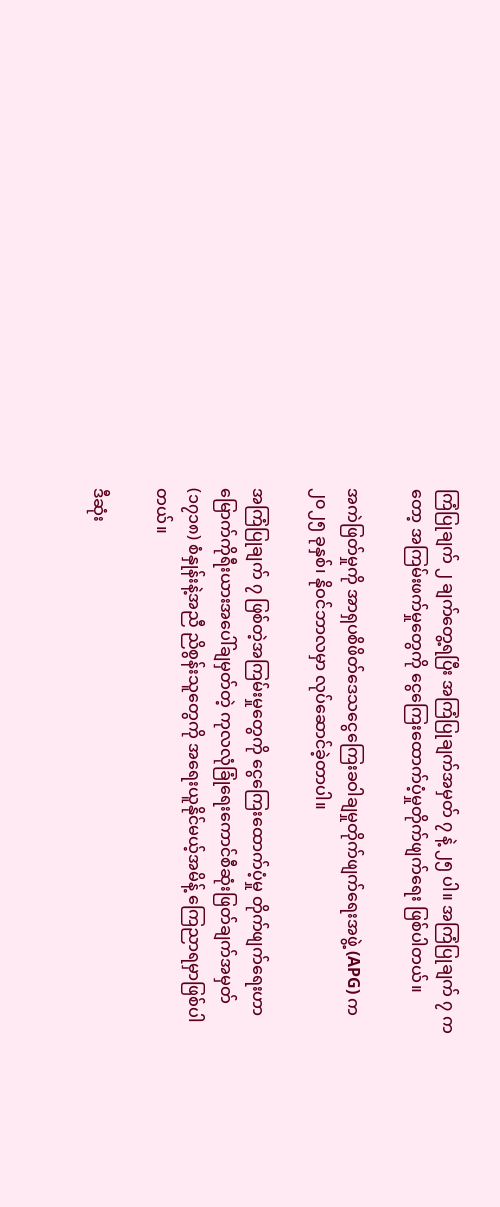ကြံပြုချက် ၂ ချက်တွေ့ရပြီး အကြံပြုချက်အမှတ် ၇ နဲ့ ၂၅ ပါ။ အကြံပြုချက် ၇ ကတော့ အကြမ်းဖက်မှုတွေကို ငွေကြေးထောက်ပံ့မှုတိုက်ဖျက်ရေး ဖြစ်ပါတယ်။

အကဲဖြတ်မှုကို အာရှပစိဖိတ်ဒေသငွေကြေးခဝါချမှုတိုက်ဖျက်ရေးအဖွဲ့ (APG) က ၂၀၂၅ ခုနှစ်၊ နိုဝင်ဘာလမှာ လုပ်ဆောင်ခဲ့တာပါ။

အကြံပြုချက် ၇ ဖြစ်တဲ့အကြမ်းမှုတွေကို ငွေကြေးထောက်ပံ့မှု တိုက်ဖျက်ရေးဟာ မြောက်ကိုရီးယားအပေါ်ချမှတ်တဲ့ ကုလလုံခြုံရေးကောင်စီဆုံးဖြတ်ချက်အမှတ် (၁၇၁၈) စံနှုန်းနဲ့အညီ ညိစွန်းသူတွေကို ‌အရေးယူနိုင်မယ့်အမိန့် ကြေညာရမှာဖြစ်ပါတယ်။

ဒီဆုံး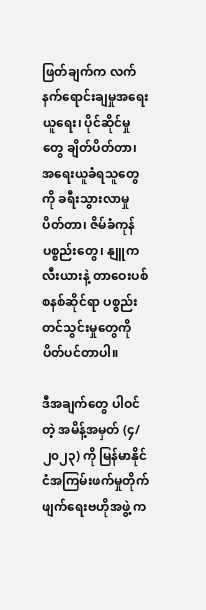ဖြတ်ချက်က‌ လက်နက်ရောင်းချမှုအရေးယူရေး၊ ပိုင်ဆိုင်မှုတွေ ချိတ်ပိတ်တာ၊ အရေးယူခံရသူတွေကို ခရီးသွားလာမှု ပိတ်တာ၊ ဇိမ်ခံကုန်ပစ္စည်းတွေ၊ နျူကလီးယားနဲ့ တာဝေးပစ်စနစ်ဆိုင်ရာ ပစ္စည်းတင်သွင်းမှုတွေကို ပိတ်ပင်တာပါ။

ဒီအချက်တွေ ပါဝင်တဲ့ အမိန့်အမှတ် (၄/၂၀၂၃) ကို မြန်မာနိုင်ငံအကြမ်းဖက်မှုတိုက်ဖျက်ရေးဗဟိုအဖွဲ့ က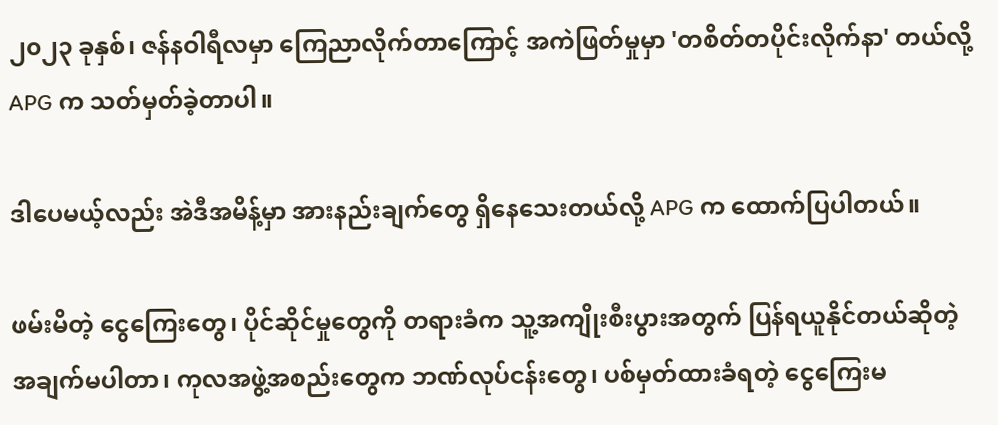၂၀၂၃ ခုနှစ်၊ ဇန်နဝါရီလမှာ ကြေညာလိုက်တာကြောင့် အကဲဖြတ်မှုမှာ 'တစိတ်တပိုင်းလိုက်နာ' တယ်လို့ APG က သတ်မှတ်ခဲ့တာပါ။

ဒါပေမယ့်လည်း အဲဒီအမိန့်မှာ အားနည်းချက်တွေ ရှိနေသေးတယ်လို့ APG က ထောက်ပြပါတယ်။

ဖမ်းမိတဲ့ ငွေကြေးတွေ၊ ပိုင်ဆိုင်မှုတွေကို တရားခံက သူ့အကျိုးစီးပွားအတွက် ပြန်ရယူနိုင်တယ်ဆိုတဲ့ အချက်မပါတာ၊ ကုလအဖွဲ့အစည်းတွေက ဘဏ်လုပ်ငန်းတွေ၊ ပစ်မှတ်ထားခံရတဲ့ ငွေကြေးမ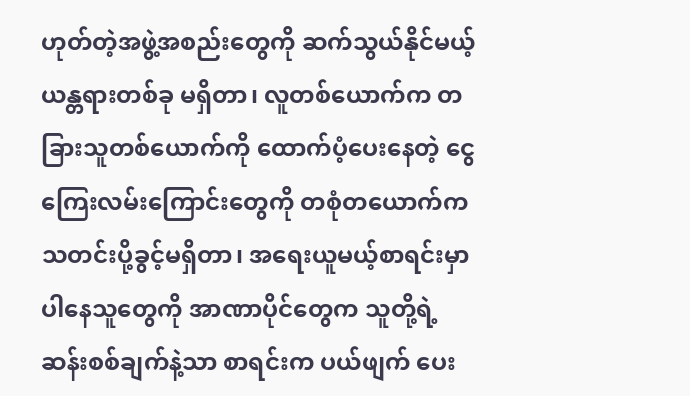ဟုတ်တဲ့အဖွဲ့အစည်းတွေကို ဆက်သွယ်နိုင်မယ့် ယန္တရားတစ်ခု မရှိတာ၊ လူတစ်ယောက်က တခြားသူတစ်ယောက်ကို ထောက်ပံ့ပေးနေတဲ့ ငွေကြေးလမ်းကြောင်းတွေကို တစုံတယောက်က သတင်းပို့ခွင့်မရှိတာ၊ အရေးယူမယ့်စာရင်းမှာပါနေသူတွေကို အာဏာပိုင်တွေက သူတို့ရဲ့ဆန်းစစ်ချက်နဲ့သာ စာရင်းက ပယ်ဖျက် ပေး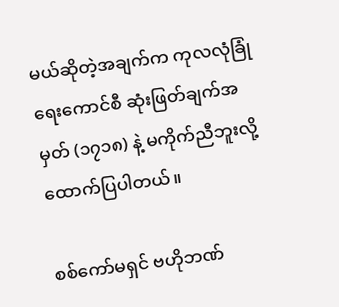မယ်ဆိုတဲ့အချက်က ကုလလုံခြုံရေးကောင်စီ ဆုံးဖြတ်ချက်အမှတ် (၁၇၁၈) နဲ့ မကိုက်ညီဘူးလို့ ထောက်ပြပါတယ်။

စစ်ကော်မရှင် ဗဟိုဘဏ်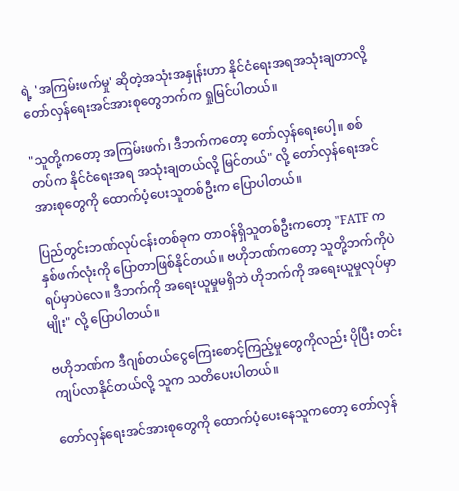ရဲ့ 'အကြမ်းဖက်မှု' ဆိုတဲ့အသုံးအနှုန်းဟာ နိုင်ငံရေးအရအသုံးချတာလို့ တော်လှန်ရေးအင်အားစုတွေဘက်က ရှုမြင်ပါတယ်။

"သူတို့ကတော့ အကြမ်းဖက်၊ ဒီဘက်ကတော့ တော်လှန်ရေးပေါ့။ စစ်တပ်က နိုင်ငံရေးအရ အသုံးချတယ်လို့ မြင်တယ်" လို့ တော်လှန်ရေးအင်အားစုတွေကို ထောက်ပံ့ပေးသူတစ်ဦးက ပြောပါတယ်။

ပြည်တွင်းဘဏ်လုပ်ငန်းတစ်ခုက တာဝန်ရှိသူတစ်ဦးကတော့ "FATF က နှစ်ဖက်လုံးကို ပြောတာဖြစ်နိုင်တယ်။ ဗဟိုဘဏ်ကတော့ သူတို့ဘက်ကိုပဲ ရပ်မှာပဲလေ။ ဒီဘက်ကို အရေးယူမှုမရှိဘဲ ဟိုဘက်ကို အရေးယူမှုလုပ်မှာမျိုး" လို့ ပြောပါတယ်။

ဗဟိုဘဏ်က ဒီဂျစ်တယ်ငွေကြေးစောင့်ကြည့်မှုတွေကိုလည်း ပိုပြီး တင်းကျပ်လာနိုင်တယ်လို့ သူက သတိပေးပါတယ်။

တော်လှန်ရေးအင်အားစုတွေကို ထောက်ပံ့ပေးနေသူကတော့ တော်လှန်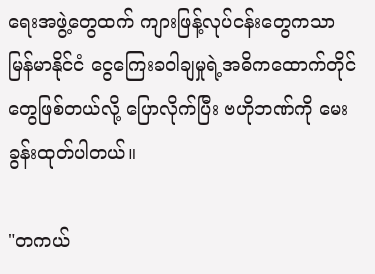ရေးအဖွဲ့တွေထက် ကျားဖြန့်လုပ်ငန်းတွေကသာ မြန်မာနိုင်ငံ ငွေကြေးခဝါချမှုရဲ့အဓိကထောက်တိုင်တွေဖြစ်တယ်လို့ ပြောလိုက်ပြီး ဗဟိုဘဏ်ကို မေးခွန်းထုတ်ပါတယ်။

"တကယ်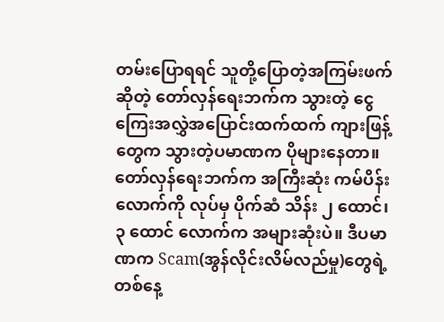တမ်းပြောရရင် သူတို့ပြောတဲ့အကြမ်းဖက်ဆိုတဲ့ တော်လှန်ရေးဘက်က သွားတဲ့ ငွေကြေးအလွှဲအပြောင်းထက်ထက် ကျားဖြန့်တွေက သွားတဲ့ပမာဏက ပိုများနေတာ။ တော်လှန်ရေးဘက်က အကြီးဆုံး ကမ်ပိန်းလောက်ကို လုပ်မှ ပိုက်ဆံ သိန်း ၂‌ ထောင်၊ ၃ ထောင် လောက်က အများဆုံးပဲ။ ဒီပမာဏက Scam(အွန်လိုင်းလိမ်လည်မှု)တွေရဲ့တစ်နေ့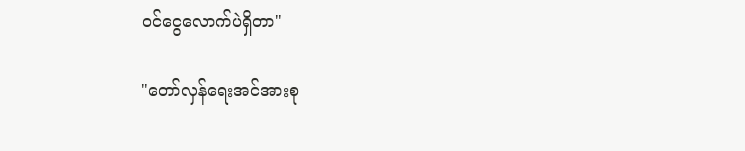ဝင်ငွေလောက်ပဲရှိတာ"

"တော်လှန်ရေးအင်အားစု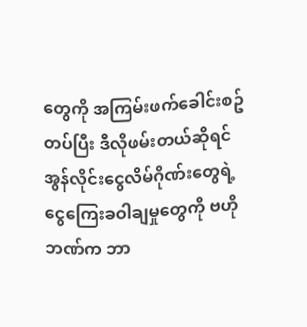တွေကို အကြမ်းဖက်ခေါင်းစဥ်တပ်ပြီး ဒီလိုဖမ်းတယ်ဆိုရင် အွန်လိုင်းငွေလိမ်ဂိုဏ်းတွေရဲ့ ငွေကြေးခဝါချမှုတွေကို ဗဟိုဘဏ်က ဘာ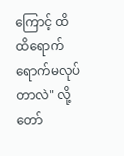ကြောင့် ထိထိရောက်ရောက်မလုပ်တာလဲ" လို့ တော်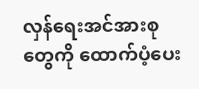လှန်ရေးအင်အားစုတွေကို ထောက်ပံ့ပေး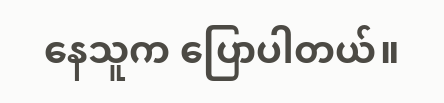နေသူက ပြောပါတယ်။